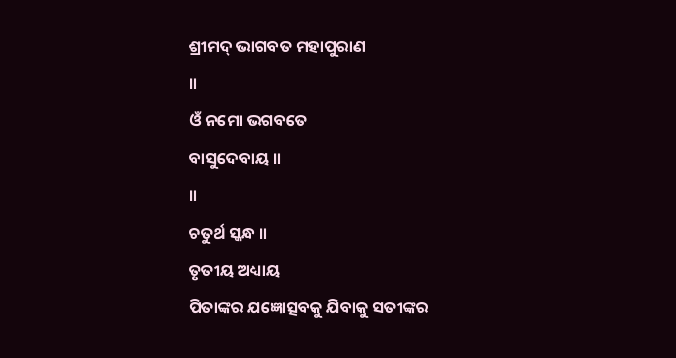ଶ୍ରୀମଦ୍ ଭାଗବତ ମହାପୁରାଣ
॥
ଓଁ ନମୋ ଭଗବତେ
ବାସୁଦେବାୟ ॥
॥
ଚତୁର୍ଥ ସ୍କନ୍ଧ ॥
ତୃତୀୟ ଅଧ୍ୟାୟ
ପିତାଙ୍କର ଯଜ୍ଞୋତ୍ସବକୁ ଯିବାକୁ ସତୀଙ୍କର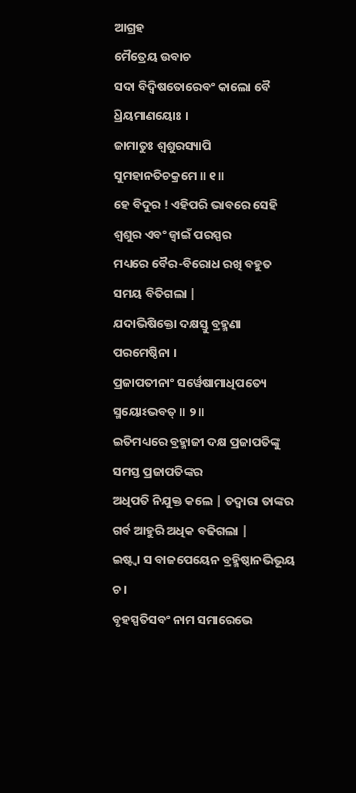ଆଗ୍ରହ
ମୈତ୍ରେୟ ଉବାଚ
ସଦା ବିଦ୍ୱିଷତୋରେବଂ କାଲୋ ବୈ ଧ୍ରିୟମାଣୟୋଃ ।
ଜାମାତୁଃ ଶ୍ୱଶୁରସ୍ୟାପି ସୁମହାନତିଚକ୍ରମେ ॥ ୧॥
ହେ ବିଦୁର ! ଏହିପରି ଭାବରେ ସେହି ଶ୍ବଶୁର ଏବଂ ଜ୍ବାଇଁ ପରସ୍ପର
ମଧ୍ୟରେ ବୈର-ବିରୋଧ ରଖି ବହୁତ ସମୟ ବିତିଗଲା |
ଯଦାଭିଷିକ୍ତୋ ଦକ୍ଷସ୍ତୁ ବ୍ରହ୍ମଣା ପରମେଷ୍ଠିନା ।
ପ୍ରଜାପତୀନାଂ ସର୍ୱେଷାମାଧିପତ୍ୟେ ସ୍ମୟୋଽଭବତ୍ ॥ ୨॥
ଇତିମଧ୍ୟରେ ବ୍ରହ୍ମାଜୀ ଦକ୍ଷ ପ୍ରଜାପତିଙ୍କୁ ସମସ୍ତ ପ୍ରଜାପତିଙ୍କର
ଅଧିପତି ନିଯୁକ୍ତ କଲେ | ତଦ୍ବାରା ତାଙ୍କର ଗର୍ବ ଆହୁରି ଅଧିକ ବଢିଗଲା |
ଇଷ୍ଟ୍ୱା ସ ବାଜପେୟେନ ବ୍ରହ୍ମିଷ୍ଠାନଭିଭୂୟ ଚ ।
ବୃହସ୍ପତିସବଂ ନାମ ସମାରେଭେ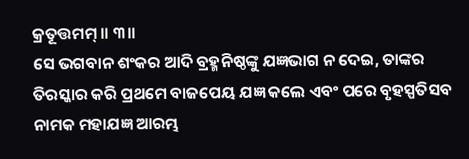କ୍ରତୂତ୍ତମମ୍ ॥ ୩॥
ସେ ଭଗବାନ ଶଂକର ଆଦି ବ୍ରହ୍ମନିଷ୍ଠଙ୍କୁ ଯଜ୍ଞଭାଗ ନ ଦେଇ, ତାଙ୍କର
ତିରସ୍କାର କରି ପ୍ରଥମେ ବାଜପେୟ ଯଜ୍ଞ କଲେ ଏବଂ ପରେ ବୃହସ୍ପତିସବ ନାମକ ମହାଯଜ୍ଞ ଆରମ୍ଭ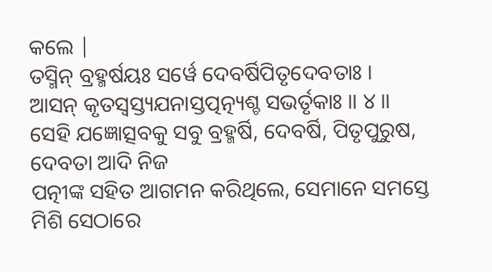କଲେ |
ତସ୍ମିନ୍ ବ୍ରହ୍ମର୍ଷୟଃ ସର୍ୱେ ଦେବର୍ଷିପିତୃଦେବତାଃ ।
ଆସନ୍ କୃତସ୍ୱସ୍ତ୍ୟଯନାସ୍ତତ୍ପତ୍ନ୍ୟଶ୍ଚ ସଭର୍ତୃକାଃ ॥ ୪॥
ସେହି ଯଜ୍ଞୋତ୍ସବକୁ ସବୁ ବ୍ରହ୍ମର୍ଷି, ଦେବର୍ଷି, ପିତୃପୁରୁଷ, ଦେବତା ଆଦି ନିଜ
ପତ୍ନୀଙ୍କ ସହିତ ଆଗମନ କରିଥିଲେ, ସେମାନେ ସମସ୍ତେ ମିଶି ସେଠାରେ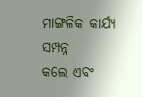ମାଙ୍ଗଳିକ କାର୍ଯ୍ୟ ସମ୍ପନ୍ନ
କଲେ ଏବଂ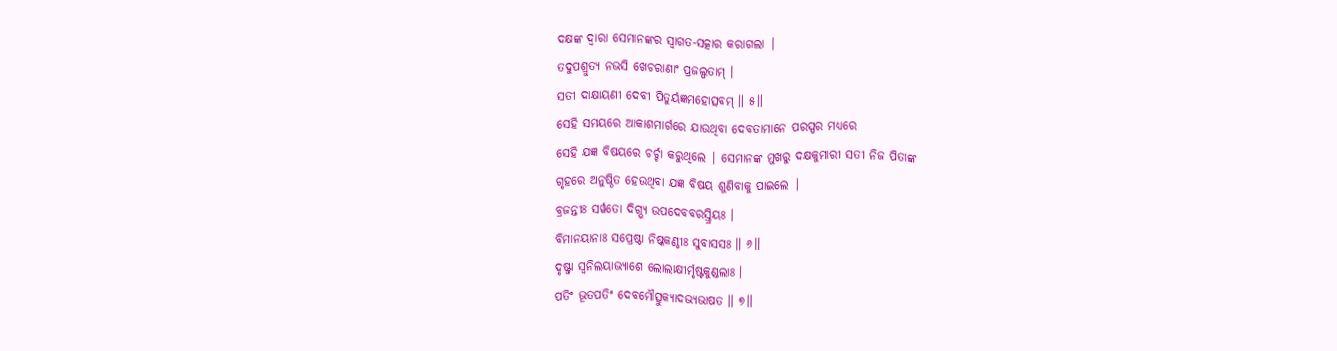ଦକ୍ଷଙ୍କ ଦ୍ବାରା ସେମାନଙ୍କର ସ୍ବାଗତ-ସତ୍କାର କରାଗଲା |
ତଦୁପଶ୍ରୁତ୍ୟ ନଭସି ଖେଚରାଣାଂ ପ୍ରଜଲ୍ପତାମ୍ ।
ସତୀ ଦାକ୍ଷାୟଣୀ ଦେବୀ ପିତୁର୍ୟଜ୍ଞମହୋତ୍ସବମ୍ ॥ ୫॥
ସେହି ସମୟରେ ଆକାଶମାର୍ଗରେ ଯାଉଥିବା ଦେବତାମାନେ ପରସ୍ପର ମଧ୍ୟରେ
ସେହି ଯଜ୍ଞ ବିଷୟରେ ଚର୍ଚ୍ଚା କରୁଥିଲେ | ସେମାନଙ୍କ ମୁଖରୁ ଦକ୍ଷକୁମାରୀ ସତୀ ନିଜ ପିତାଙ୍କ
ଗୃହରେ ଅନୁଷ୍ଠିତ ହେଉଥିବା ଯଜ୍ଞ ବିଷୟ ଶୁଣିବାକୁ ପାଇଲେ |
ବ୍ରଜନ୍ତୀଃ ସର୍ୱତୋ ଦିଗ୍ଭ୍ୟ ଉପଦେବବରସ୍ତ୍ରିୟଃ ।
ବିମାନୟାନାଃ ସପ୍ରେଷ୍ଠା ନିଷ୍କକଣ୍ଠୀଃ ସୁବାସସଃ ॥ ୬॥
ଦୃଷ୍ଟ୍ୱା ସ୍ୱନିଲୟାଭ୍ୟାଶେ ଲୋଲାକ୍ଷୀର୍ମୃଷ୍ଟକୁଣ୍ଡଲାଃ ।
ପତିଂ ଭୂତପତିଂ ଦେବମୌତ୍ସୁକ୍ୟାଦଭ୍ୟଭାଷତ ॥ ୭॥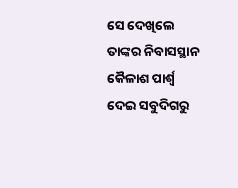ସେ ଦେଖିଲେ ତାଙ୍କର ନିବାସସ୍ଥାନ କୈଳାଶ ପାର୍ଶ୍ବ ଦେଇ ସବୁଦିଗରୁ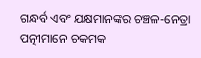ଗନ୍ଧର୍ବ ଏବଂ ଯକ୍ଷମାନଙ୍କର ଚଞ୍ଚଳ-ନେତ୍ରା ପତ୍ନୀମାନେ ଚକମକ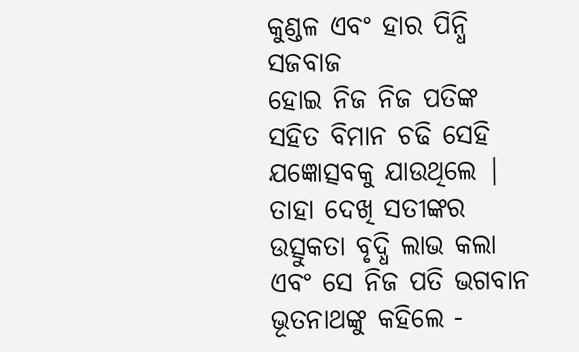କୁଣ୍ଡଳ ଏବଂ ହାର ପିନ୍ଧି ସଜବାଜ
ହୋଇ ନିଜ ନିଜ ପତିଙ୍କ ସହିତ ବିମାନ ଚଢି ସେହି ଯଜ୍ଞୋତ୍ସବକୁ ଯାଉଥିଲେ | ତାହା ଦେଖି ସତୀଙ୍କର
ଉତ୍ସୁକତା ବୃଦ୍ଧି ଲାଭ କଲା ଏବଂ ସେ ନିଜ ପତି ଭଗବାନ ଭୂତନାଥଙ୍କୁ କହିଲେ -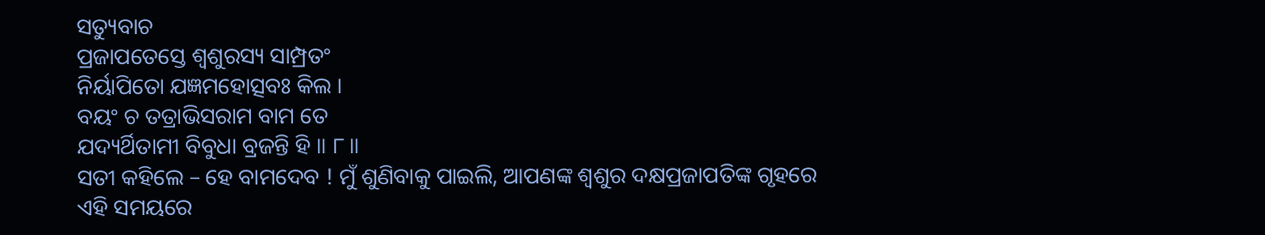ସତ୍ୟୁବାଚ
ପ୍ରଜାପତେସ୍ତେ ଶ୍ୱଶୁରସ୍ୟ ସାମ୍ପ୍ରତଂ
ନିର୍ୟାପିତୋ ଯଜ୍ଞମହୋତ୍ସବଃ କିଲ ।
ବୟଂ ଚ ତତ୍ରାଭିସରାମ ବାମ ତେ
ଯଦ୍ୟର୍ଥିତାମୀ ବିବୁଧା ବ୍ରଜନ୍ତି ହି ॥ ୮॥
ସତୀ କହିଲେ – ହେ ବାମଦେବ ! ମୁଁ ଶୁଣିବାକୁ ପାଇଲି, ଆପଣଙ୍କ ଶ୍ବଶୁର ଦକ୍ଷପ୍ରଜାପତିଙ୍କ ଗୃହରେ ଏହି ସମୟରେ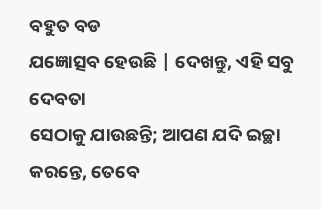ବହୁତ ବଡ
ଯଜ୍ଞୋତ୍ସବ ହେଉଛି | ଦେଖନ୍ତୁ, ଏହି ସବୁ ଦେବତା
ସେଠାକୁ ଯାଉଛନ୍ତି; ଆପଣ ଯଦି ଇଚ୍ଛା
କରନ୍ତେ, ତେବେ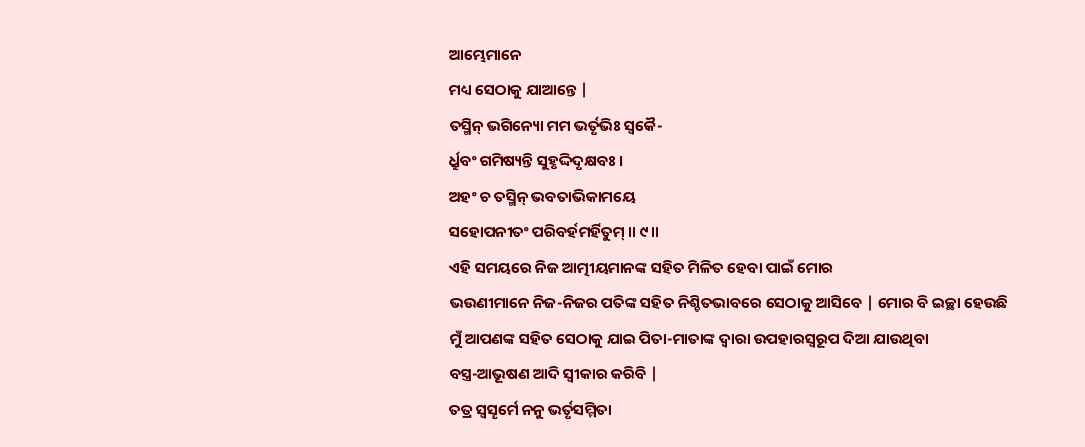ଆମ୍ଭେମାନେ
ମଧ୍ୟ ସେଠାକୁ ଯାଆନ୍ତେ |
ତସ୍ମିନ୍ ଭଗିନ୍ୟୋ ମମ ଭର୍ତୃଭିଃ ସ୍ୱକୈ-
ର୍ଧ୍ରୁବଂ ଗମିଷ୍ୟନ୍ତି ସୁହୃଦ୍ଦିଦୃକ୍ଷବଃ ।
ଅହଂ ଚ ତସ୍ମିନ୍ ଭବତାଭିକାମୟେ
ସହୋପନୀତଂ ପରିବର୍ହମର୍ହିତୁମ୍ ॥ ୯॥
ଏହି ସମୟରେ ନିଜ ଆତ୍ମୀୟମାନଙ୍କ ସହିତ ମିଳିତ ହେବା ପାଇଁ ମୋର
ଭଉଣୀମାନେ ନିଜ-ନିଜର ପତିଙ୍କ ସହିତ ନିଶ୍ଚିତଭାବରେ ସେଠାକୁ ଆସିବେ | ମୋର ବି ଇଚ୍ଛା ହେଉଛି
ମୁଁ ଆପଣଙ୍କ ସହିତ ସେଠାକୁ ଯାଇ ପିତା-ମାତାଙ୍କ ଦ୍ବାରା ଉପହାରସ୍ବରୂପ ଦିଆ ଯାଉଥିବା
ବସ୍ତ୍ର-ଆଭୂଷଣ ଆଦି ସ୍ବୀକାର କରିବି |
ତତ୍ର ସ୍ୱସୄର୍ମେ ନନୁ ଭର୍ତୃସମ୍ମିତା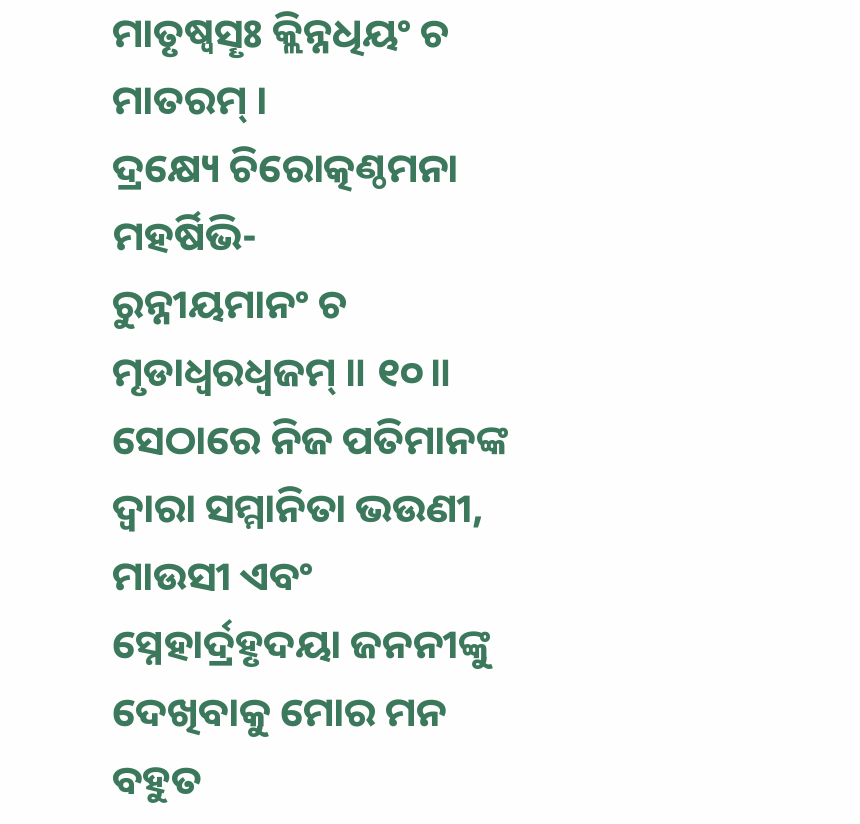ମାତୃଷ୍ୱସୄଃ କ୍ଲିନ୍ନଧିୟଂ ଚ ମାତରମ୍ ।
ଦ୍ରକ୍ଷ୍ୟେ ଚିରୋତ୍କଣ୍ଠମନା ମହର୍ଷିଭି-
ରୁନ୍ନୀୟମାନଂ ଚ ମୃଡାଧ୍ୱରଧ୍ୱଜମ୍ ॥ ୧୦॥
ସେଠାରେ ନିଜ ପତିମାନଙ୍କ ଦ୍ବାରା ସମ୍ମାନିତା ଭଉଣୀ, ମାଉସୀ ଏବଂ ସ୍ନେହାର୍ଦ୍ରହୃଦୟା ଜନନୀଙ୍କୁ ଦେଖିବାକୁ ମୋର ମନ ବହୁତ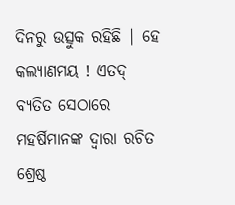ଦିନରୁ ଉତ୍ସୁକ ରହିଛି | ହେ କଲ୍ୟାଣମୟ ! ଏତଦ୍ ବ୍ୟତିତ ସେଠାରେ ମହର୍ଷିମାନଙ୍କ ଦ୍ବାରା ରଚିତ
ଶ୍ରେଷ୍ଠ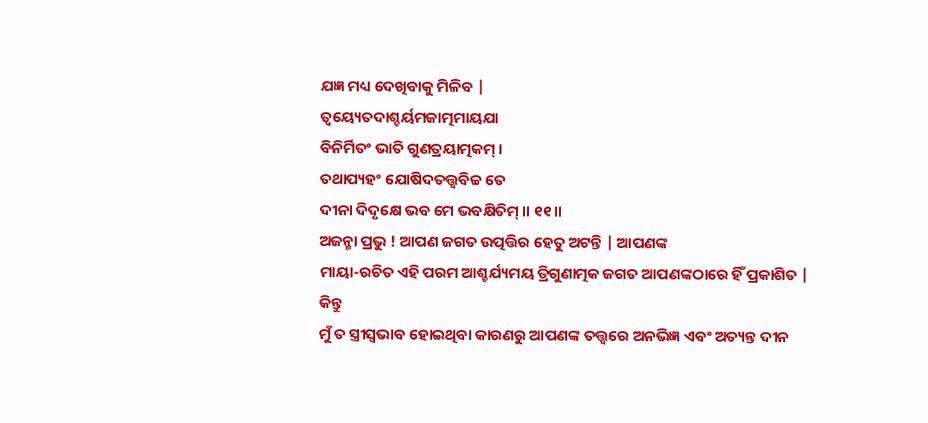ଯଜ୍ଞ ମଧ୍ୟ ଦେଖିବାକୁ ମିଳିବ |
ତ୍ୱୟ୍ୟେତଦାଶ୍ଚର୍ୟମଜାତ୍ମମାୟଯା
ବିନିର୍ମିତଂ ଭାତି ଗୁଣତ୍ରୟାତ୍ମକମ୍ ।
ତଥାପ୍ୟହଂ ଯୋଷିଦତତ୍ତ୍ୱବିଚ୍ଚ ତେ
ଦୀନା ଦିଦୃକ୍ଷେ ଭବ ମେ ଭବକ୍ଷିତିମ୍ ॥ ୧୧॥
ଅଜନ୍ମା ପ୍ରଭୁ ! ଆପଣ ଜଗତ ଉତ୍ପତ୍ତିର ହେତୁ ଅଟନ୍ତି | ଆପଣଙ୍କ
ମାୟା-ରଚିତ ଏହି ପରମ ଆଶ୍ଚର୍ଯ୍ୟମୟ ତ୍ରିଗୁଣାତ୍ମକ ଜଗତ ଆପଣଙ୍କଠାରେ ହିଁ ପ୍ରକାଶିତ | କିନ୍ତୁ
ମୁଁ ତ ସ୍ତ୍ରୀସ୍ବଭାବ ହୋଇଥିବା କାରଣରୁ ଆପଣଙ୍କ ତତ୍ତ୍ବରେ ଅନଭିଜ୍ଞ ଏବଂ ଅତ୍ୟନ୍ତ ଦୀନ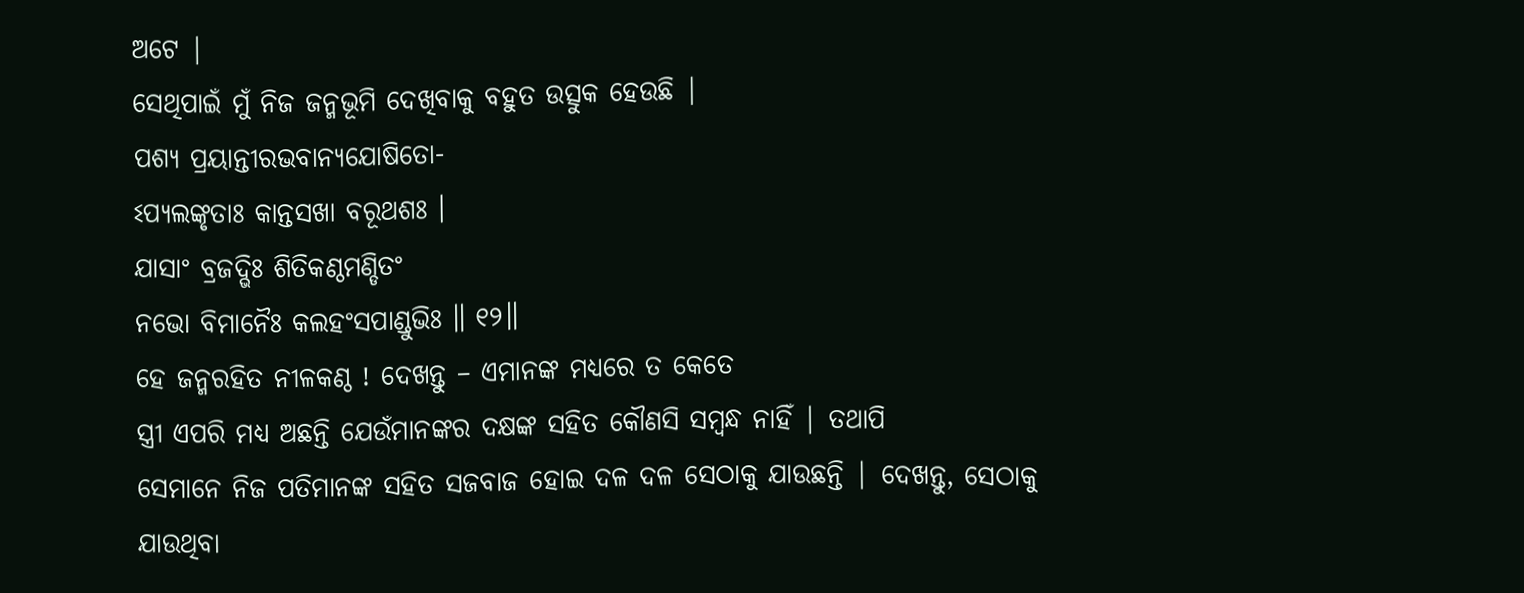ଅଟେ |
ସେଥିପାଇଁ ମୁଁ ନିଜ ଜନ୍ମଭୂମି ଦେଖିବାକୁ ବହୁତ ଉତ୍ସୁକ ହେଉଛି |
ପଶ୍ୟ ପ୍ରୟାନ୍ତୀରଭବାନ୍ୟଯୋଷିତୋ-
ଽପ୍ୟଲଙ୍କୃତାଃ କାନ୍ତସଖା ବରୂଥଶଃ ।
ଯାସାଂ ବ୍ରଜଦ୍ଭିଃ ଶିତିକଣ୍ଠମଣ୍ଡିତଂ
ନଭୋ ବିମାନୈଃ କଲହଂସପାଣ୍ଡୁଭିଃ ॥ ୧୨॥
ହେ ଜନ୍ମରହିତ ନୀଳକଣ୍ଠ ! ଦେଖନ୍ତୁ – ଏମାନଙ୍କ ମଧ୍ୟରେ ତ କେତେ
ସ୍ତ୍ରୀ ଏପରି ମଧ୍ୟ ଅଛନ୍ତି ଯେଉଁମାନଙ୍କର ଦକ୍ଷଙ୍କ ସହିତ କୌଣସି ସମ୍ବନ୍ଧ ନାହିଁ | ତଥାପି
ସେମାନେ ନିଜ ପତିମାନଙ୍କ ସହିତ ସଜବାଜ ହୋଇ ଦଳ ଦଳ ସେଠାକୁ ଯାଉଛନ୍ତି | ଦେଖନ୍ତୁ, ସେଠାକୁ
ଯାଉଥିବା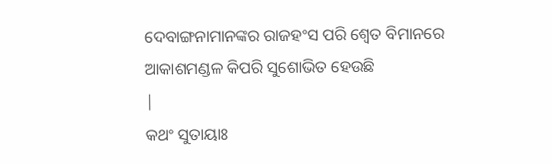ଦେବାଙ୍ଗନାମାନଙ୍କର ରାଜହଂସ ପରି ଶ୍ବେତ ବିମାନରେ ଆକାଶମଣ୍ଡଳ କିପରି ସୁଶୋଭିତ ହେଉଛି
|
କଥଂ ସୁତାୟାଃ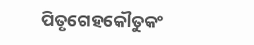ପିତୃଗେହକୌତୁକଂ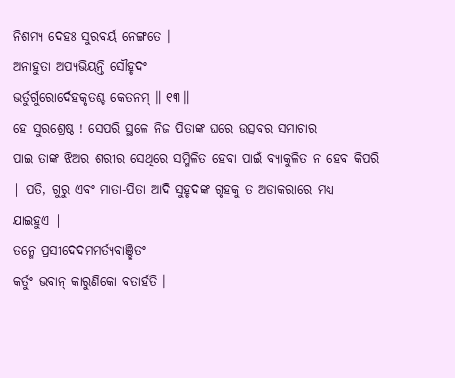ନିଶମ୍ୟ ଦେହଃ ସୁରବର୍ୟ ନେଙ୍ଗତେ ।
ଅନାହୁତା ଅପ୍ୟଭିୟନ୍ତି ସୌହୃଦଂ
ଭର୍ତୁର୍ଗୁରୋର୍ଦେହକୃତଶ୍ଚ କେତନମ୍ ॥ ୧୩॥
ହେ ସୁରଶ୍ରେଷ୍ଠ ! ସେପରି ସ୍ଥଳେ ନିଜ ପିତାଙ୍କ ଘରେ ଉତ୍ସବର ସମାଚାର
ପାଇ ତାଙ୍କ ଝିଅର ଶରୀର ସେଥିରେ ସମ୍ମିଳିତ ହେବା ପାଇଁ ବ୍ୟାକୁଳିତ ନ ହେବ କିପରି | ପତି, ଗୁରୁ ଏବଂ ମାତା-ପିତା ଆଦି ସୁହୃଦଙ୍କ ଗୃହକୁ ତ ଅଡାକରାରେ ମଧ୍ୟ
ଯାଇହୁଏ |
ତନ୍ମେ ପ୍ରସୀଦେଦମମର୍ତ୍ୟବାଞ୍ଛିତଂ
କର୍ତୁଂ ଭବାନ୍ କାରୁଣିକୋ ବତାର୍ହତି ।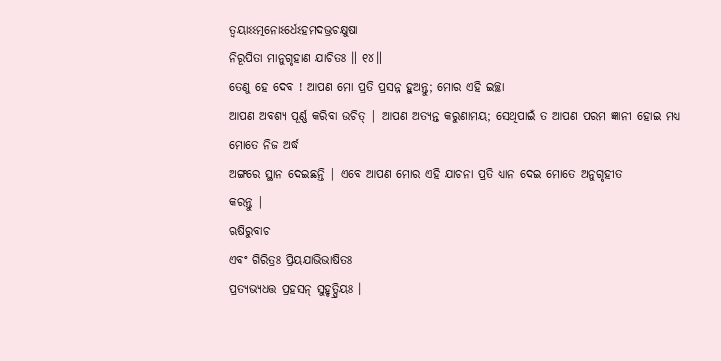ତ୍ୱୟାଽଽତ୍ମନୋଽର୍ଧେଽହମଦଭ୍ରଚକ୍ଷୁଷା
ନିରୂପିତା ମାନୁଗୃହାଣ ଯାଚିତଃ ॥ ୧୪॥
ତେଣୁ ହେ ଦେବ ! ଆପଣ ମୋ ପ୍ରତି ପ୍ରସନ୍ନ ହୁଅନ୍ତୁ; ମୋର ଏହି ଇଚ୍ଛା
ଆପଣ ଅବଶ୍ୟ ପୂର୍ଣ୍ଣ କରିବା ଉଚିତ୍ | ଆପଣ ଅତ୍ୟନ୍ତ କରୁଣାମୟ; ସେଥିପାଇଁ ତ ଆପଣ ପରମ ଜ୍ଞାନୀ ହୋଇ ମଧ୍ୟ ମୋତେ ନିଜ ଅର୍ଦ୍ଧ
ଅଙ୍ଗରେ ସ୍ଥାନ ଦେଇଛନ୍ତି | ଏବେ ଆପଣ ମୋର ଏହି ଯାଚନା ପ୍ରତି ଧ୍ୟାନ ଦେଇ ମୋତେ ଅନୁଗୃହୀତ
କରନ୍ତୁ |
ଋଷିରୁବାଚ
ଏବଂ ଗିରିତ୍ରଃ ପ୍ରିୟଯାଭିଭାଷିତଃ
ପ୍ରତ୍ୟଭ୍ୟଧତ୍ତ ପ୍ରହସନ୍ ସୁହୃତ୍ପ୍ରିୟଃ ।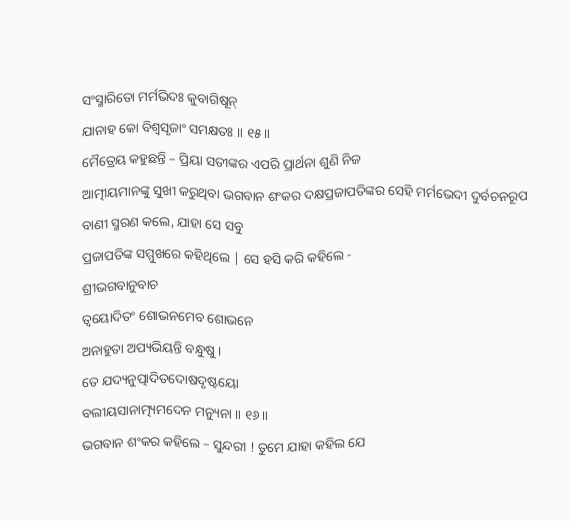ସଂସ୍ମାରିତୋ ମର୍ମଭିଦଃ କୁବାଗିଷୂନ୍
ଯାନାହ କୋ ବିଶ୍ୱସୃଜାଂ ସମକ୍ଷତଃ ॥ ୧୫॥
ମୈତ୍ରେୟ କହୁଛନ୍ତି – ପ୍ରିୟା ସତୀଙ୍କର ଏପରି ପ୍ରାର୍ଥନା ଶୁଣି ନିଜ
ଆତ୍ମୀୟମାନଙ୍କୁ ସୁଖୀ କରୁଥିବା ଭଗବାନ ଶଂକର ଦକ୍ଷପ୍ରଜାପତିଙ୍କର ସେହି ମର୍ମଭେଦୀ ଦୁର୍ବଚନରୂପ
ବାଣୀ ସ୍ମରଣ କଲେ, ଯାହା ସେ ସବୁ
ପ୍ରଜାପତିଙ୍କ ସମ୍ମୁଖରେ କହିଥିଲେ | ସେ ହସି କରି କହିଲେ -
ଶ୍ରୀଭଗବାନୁବାଚ
ତ୍ୱୟୋଦିତଂ ଶୋଭନମେବ ଶୋଭନେ
ଅନାହୁତା ଅପ୍ୟଭିୟନ୍ତି ବନ୍ଧୁଷୁ ।
ତେ ଯଦ୍ୟନୁତ୍ପାଦିତଦୋଷଦୃଷ୍ଟୟୋ
ବଲୀୟସାନାତ୍ମ୍ୟମଦେନ ମନ୍ୟୁନା ॥ ୧୬॥
ଭଗବାନ ଶଂକର କହିଲେ – ସୁନ୍ଦରୀ ! ତୁମେ ଯାହା କହିଲ ଯେ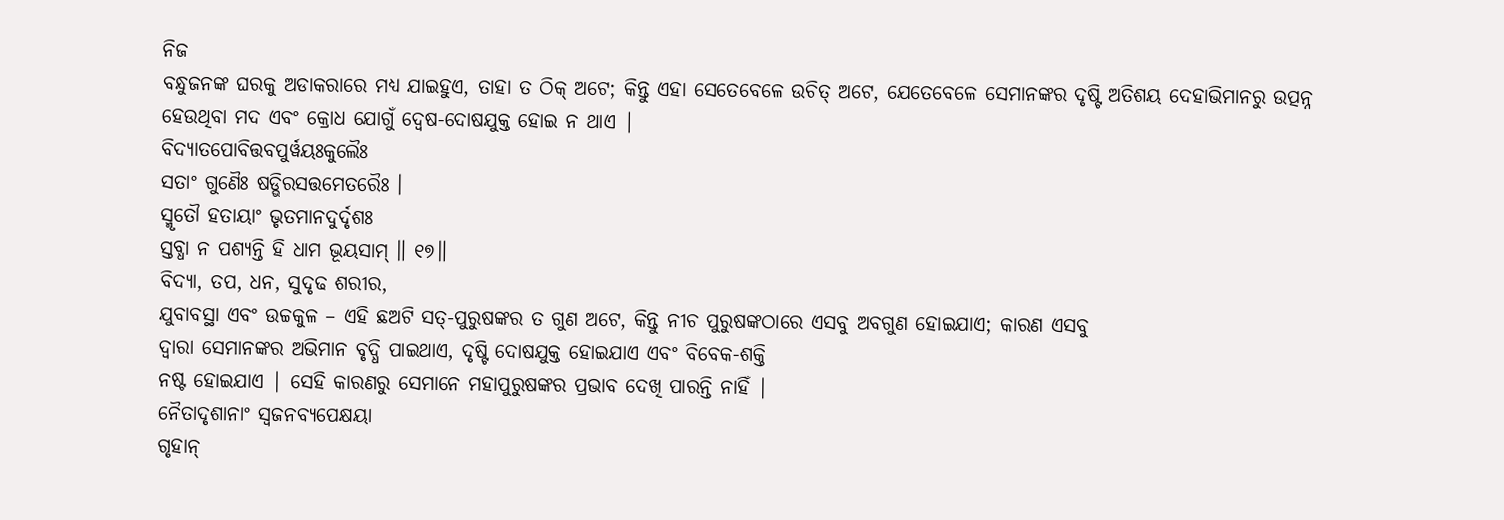ନିଜ
ବନ୍ଧୁଜନଙ୍କ ଘରକୁ ଅଡାକରାରେ ମଧ୍ୟ ଯାଇହୁଏ, ତାହା ତ ଠିକ୍ ଅଟେ; କିନ୍ତୁ ଏହା ସେତେବେଳେ ଉଚିତ୍ ଅଟେ, ଯେତେବେଳେ ସେମାନଙ୍କର ଦୃଷ୍ଟି ଅତିଶୟ ଦେହାଭିମାନରୁ ଉତ୍ପନ୍ନ
ହେଉଥିବା ମଦ ଏବଂ କ୍ରୋଧ ଯୋଗୁଁ ଦ୍ବେଷ-ଦୋଷଯୁକ୍ତ ହୋଇ ନ ଥାଏ |
ବିଦ୍ୟାତପୋବିତ୍ତବପୁର୍ୱୟଃକୁଲୈଃ
ସତାଂ ଗୁଣୈଃ ଷଡ୍ଭିରସତ୍ତମେତରୈଃ ।
ସ୍ମୃତୌ ହତାୟାଂ ଭୃତମାନଦୁର୍ଦୃଶଃ
ସ୍ତବ୍ଧା ନ ପଶ୍ୟନ୍ତି ହି ଧାମ ଭୂୟସାମ୍ ॥ ୧୭॥
ବିଦ୍ୟା, ତପ, ଧନ, ସୁଦୃଢ ଶରୀର,
ଯୁବାବସ୍ଥା ଏବଂ ଉଚ୍ଚକୁଳ – ଏହି ଛଅଟି ସତ୍-ପୁରୁଷଙ୍କର ତ ଗୁଣ ଅଟେ, କିନ୍ତୁ ନୀଚ ପୁରୁଷଙ୍କଠାରେ ଏସବୁ ଅବଗୁଣ ହୋଇଯାଏ; କାରଣ ଏସବୁ
ଦ୍ବାରା ସେମାନଙ୍କର ଅଭିମାନ ବୃଦ୍ଧି ପାଇଥାଏ, ଦୃଷ୍ଟି ଦୋଷଯୁକ୍ତ ହୋଇଯାଏ ଏବଂ ବିବେକ-ଶକ୍ତି
ନଷ୍ଟ ହୋଇଯାଏ | ସେହି କାରଣରୁ ସେମାନେ ମହାପୁରୁଷଙ୍କର ପ୍ରଭାବ ଦେଖି ପାରନ୍ତି ନାହିଁ |
ନୈତାଦୃଶାନାଂ ସ୍ୱଜନବ୍ୟପେକ୍ଷୟା
ଗୃହାନ୍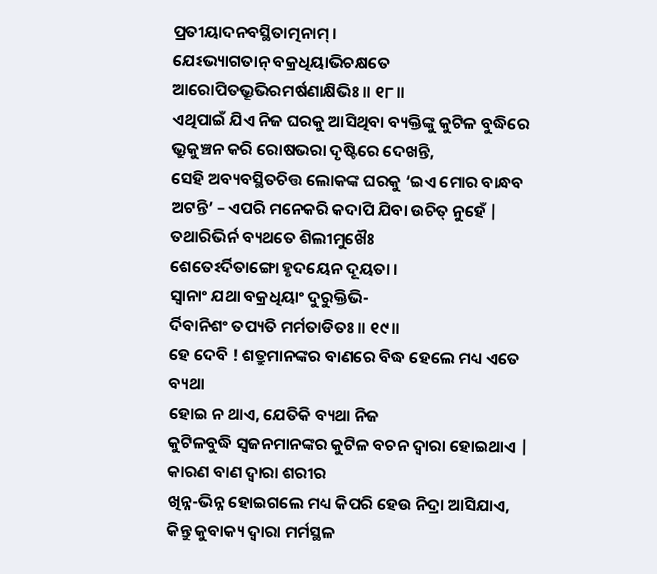ପ୍ରତୀୟାଦନବସ୍ଥିତାତ୍ମନାମ୍ ।
ଯେଽଭ୍ୟାଗତାନ୍ ବକ୍ରଧିୟାଭିଚକ୍ଷତେ
ଆରୋପିତଭ୍ରୂଭିରମର୍ଷଣାକ୍ଷିଭିଃ ॥ ୧୮॥
ଏଥିପାଇଁ ଯିଏ ନିଜ ଘରକୁ ଆସିଥିବା ବ୍ୟକ୍ତିଙ୍କୁ କୁଟିଳ ବୁଦ୍ଧିରେ
ଭ୍ରୁକୁଞ୍ଚନ କରି ରୋଷଭରା ଦୃଷ୍ଟିରେ ଦେଖନ୍ତି,
ସେହି ଅବ୍ୟବସ୍ଥିତଚିତ୍ତ ଲୋକଙ୍କ ଘରକୁ ‘ଇଏ ମୋର ବାନ୍ଧବ ଅଟନ୍ତି’ – ଏପରି ମନେକରି କଦାପି ଯିବା ଉଚିତ୍ ନୁହେଁ |
ତଥାରିଭିର୍ନ ବ୍ୟଥତେ ଶିଲୀମୁଖୈଃ
ଶେତେଽର୍ଦିତାଙ୍ଗୋ ହୃଦୟେନ ଦୂୟତା ।
ସ୍ୱାନାଂ ଯଥା ବକ୍ରଧିୟାଂ ଦୁରୁକ୍ତିଭି-
ର୍ଦିବାନିଶଂ ତପ୍ୟତି ମର୍ମତାଡିତଃ ॥ ୧୯॥
ହେ ଦେବି ! ଶତ୍ରୁମାନଙ୍କର ବାଣରେ ବିଦ୍ଧ ହେଲେ ମଧ୍ୟ ଏତେ ବ୍ୟଥା
ହୋଇ ନ ଥାଏ, ଯେତିକି ବ୍ୟଥା ନିଜ
କୁଟିଳବୁଦ୍ଧି ସ୍ବଜନମାନଙ୍କର କୁଟିଳ ବଚନ ଦ୍ବାରା ହୋଇଥାଏ | କାରଣ ବାଣ ଦ୍ବାରା ଶରୀର
ଖିନ୍ନ-ଭିନ୍ନ ହୋଇଗଲେ ମଧ୍ୟ କିପରି ହେଉ ନିଦ୍ରା ଆସିଯାଏ,
କିନ୍ତୁ କୁବାକ୍ୟ ଦ୍ବାରା ମର୍ମସ୍ଥଳ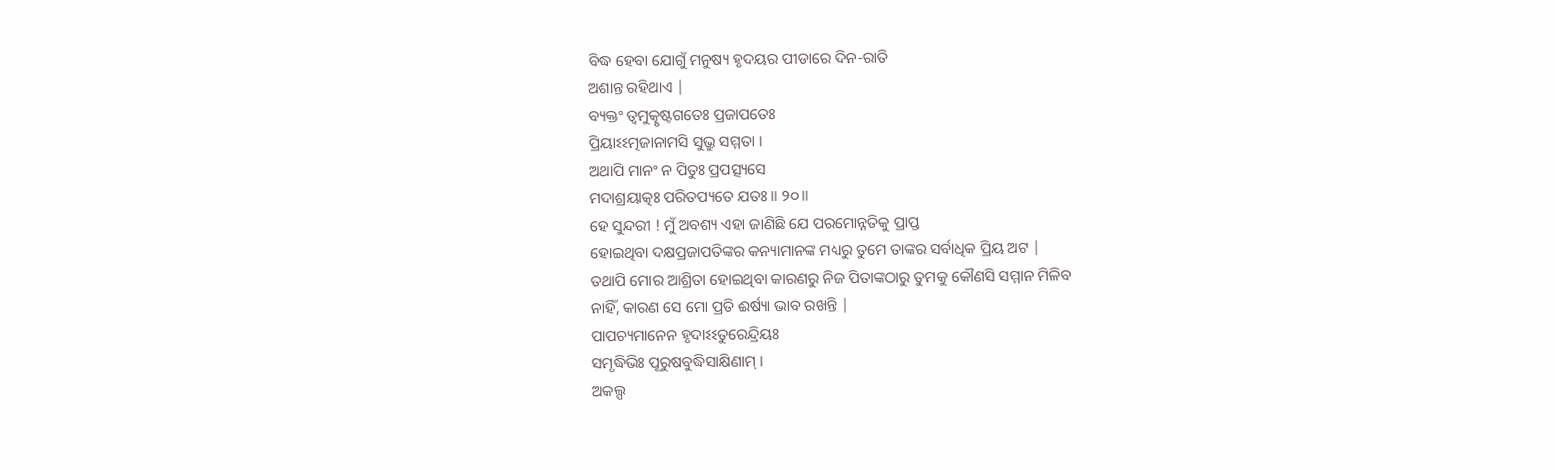ବିଦ୍ଧ ହେବା ଯୋଗୁଁ ମନୁଷ୍ୟ ହୃଦୟର ପୀଡାରେ ଦିନ-ରାତି
ଅଶାନ୍ତ ରହିଥାଏ |
ବ୍ୟକ୍ତଂ ତ୍ୱମୁତ୍କୃଷ୍ଟଗତେଃ ପ୍ରଜାପତେଃ
ପ୍ରିୟାଽଽତ୍ମଜାନାମସି ସୁଭ୍ରୁ ସମ୍ମତା ।
ଅଥାପି ମାନଂ ନ ପିତୁଃ ପ୍ରପତ୍ସ୍ୟସେ
ମଦାଶ୍ରୟାତ୍କଃ ପରିତପ୍ୟତେ ଯତଃ ॥ ୨୦॥
ହେ ସୁନ୍ଦରୀ ! ମୁଁ ଅବଶ୍ୟ ଏହା ଜାଣିଛି ଯେ ପରମୋନ୍ନତିକୁ ପ୍ରାପ୍ତ
ହୋଇଥିବା ଦକ୍ଷପ୍ରଜାପତିଙ୍କର କନ୍ୟାମାନଙ୍କ ମଧ୍ୟରୁ ତୁମେ ତାଙ୍କର ସର୍ବାଧିକ ପ୍ରିୟ ଅଟ |
ତଥାପି ମୋର ଆଶ୍ରିତା ହୋଇଥିବା କାରଣରୁ ନିଜ ପିତାଙ୍କଠାରୁ ତୁମକୁ କୌଣସି ସମ୍ମାନ ମିଳିବ
ନାହିଁ, କାରଣ ସେ ମୋ ପ୍ରତି ଈର୍ଷ୍ୟା ଭାବ ରଖନ୍ତି |
ପାପଚ୍ୟମାନେନ ହୃଦାଽଽତୁରେନ୍ଦ୍ରିୟଃ
ସମୃଦ୍ଧିଭିଃ ପୂରୁଷବୁଦ୍ଧିସାକ୍ଷିଣାମ୍ ।
ଅକଲ୍ପ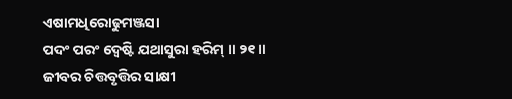ଏଷାମଧିରୋଢୁମଞ୍ଜସା
ପଦଂ ପରଂ ଦ୍ୱେଷ୍ଟି ଯଥାସୁରା ହରିମ୍ ॥ ୨୧॥
ଜୀବର ଚିତ୍ତବୃତ୍ତିର ସାକ୍ଷୀ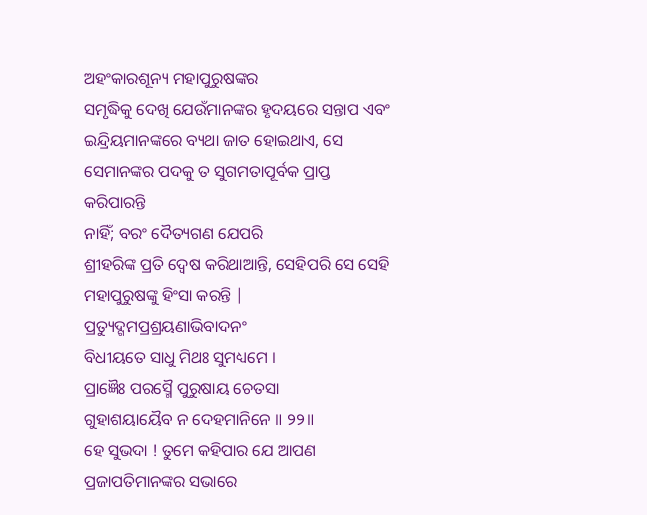ଅହଂକାରଶୂନ୍ୟ ମହାପୁରୁଷଙ୍କର
ସମୃଦ୍ଧିକୁ ଦେଖି ଯେଉଁମାନଙ୍କର ହୃଦୟରେ ସନ୍ତାପ ଏବଂ ଇନ୍ଦ୍ରିୟମାନଙ୍କରେ ବ୍ୟଥା ଜାତ ହୋଇଥାଏ, ସେ ସେମାନଙ୍କର ପଦକୁ ତ ସୁଗମତାପୂର୍ବକ ପ୍ରାପ୍ତ କରିପାରନ୍ତି
ନାହିଁ; ବରଂ ଦୈତ୍ୟଗଣ ଯେପରି
ଶ୍ରୀହରିଙ୍କ ପ୍ରତି ଦ୍ବେଷ କରିଥାଆନ୍ତି, ସେହିପରି ସେ ସେହି
ମହାପୁରୁଷଙ୍କୁ ହିଂସା କରନ୍ତି |
ପ୍ରତ୍ୟୁଦ୍ଗମପ୍ରଶ୍ରୟଣାଭିବାଦନଂ
ବିଧୀୟତେ ସାଧୁ ମିଥଃ ସୁମଧ୍ୟମେ ।
ପ୍ରାଜ୍ଞୈଃ ପରସ୍ମୈ ପୁରୁଷାୟ ଚେତସା
ଗୁହାଶୟାୟୈବ ନ ଦେହମାନିନେ ॥ ୨୨॥
ହେ ସୁଭଦା ! ତୁମେ କହିପାର ଯେ ଆପଣ ପ୍ରଜାପତିମାନଙ୍କର ସଭାରେ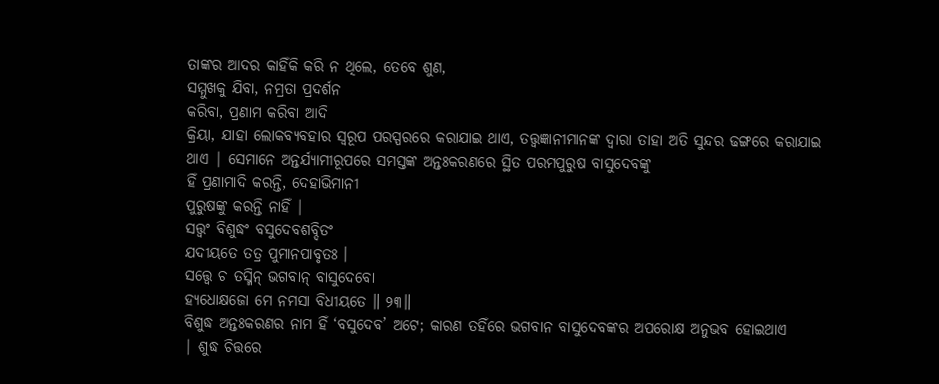ତାଙ୍କର ଆଦର କାହିଁକି କରି ନ ଥିଲେ, ତେବେ ଶୁଣ,
ସମ୍ମୁଖକୁ ଯିବା, ନମ୍ରତା ପ୍ରଦର୍ଶନ
କରିବା, ପ୍ରଣାମ କରିବା ଆଦି
କ୍ରିୟା, ଯାହା ଲୋକବ୍ୟବହାର ସ୍ବରୂପ ପରସ୍ପରରେ କରାଯାଇ ଥାଏ, ତତ୍ତ୍ବଜ୍ଞାନୀମାନଙ୍କ ଦ୍ବାରା ତାହା ଅତି ସୁନ୍ଦର ଢଙ୍ଗରେ କରାଯାଇ
ଥାଏ | ସେମାନେ ଅନ୍ତର୍ଯ୍ୟାମୀରୂପରେ ସମସ୍ତଙ୍କ ଅନ୍ତଃକରଣରେ ସ୍ଥିତ ପରମପୁରୁଷ ବାସୁଦେବଙ୍କୁ
ହିଁ ପ୍ରଣାମାଦି କରନ୍ତି, ଦେହାଭିମାନୀ
ପୁରୁଷଙ୍କୁ କରନ୍ତି ନାହିଁ |
ସତ୍ତ୍ୱଂ ବିଶୁଦ୍ଧଂ ବସୁଦେବଶବ୍ଦିତଂ
ଯଦୀୟତେ ତତ୍ର ପୁମାନପାବୃତଃ ।
ସତ୍ତ୍ୱେ ଚ ତସ୍ମିନ୍ ଭଗବାନ୍ ବାସୁଦେବୋ
ହ୍ୟଧୋକ୍ଷଜୋ ମେ ନମସା ବିଧୀୟତେ ॥ ୨୩॥
ବିଶୁଦ୍ଧ ଅନ୍ତଃକରଣର ନାମ ହିଁ ‘ବସୁଦେବ’ ଅଟେ; କାରଣ ତହିଁରେ ଭଗବାନ ବାସୁଦେବଙ୍କର ଅପରୋକ୍ଷ ଅନୁଭବ ହୋଇଥାଏ
| ଶୁଦ୍ଧ ଚିତ୍ତରେ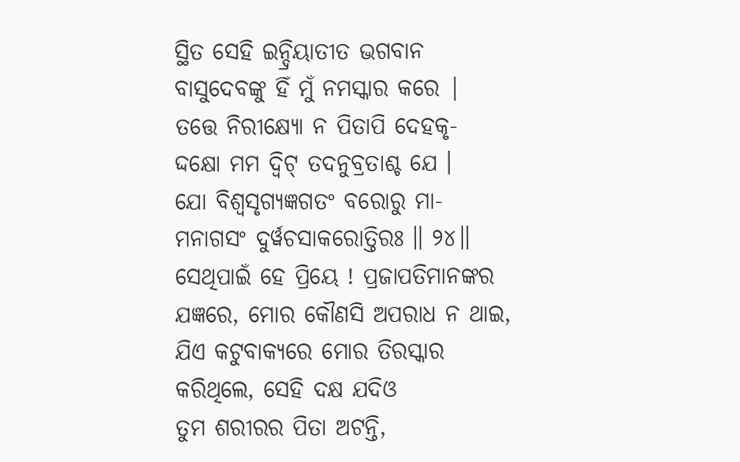ସ୍ଥିତ ସେହି ଇନ୍ଦ୍ରିୟାତୀତ ଭଗବାନ ବାସୁଦେବଙ୍କୁ ହିଁ ମୁଁ ନମସ୍କାର କରେ |
ତତ୍ତେ ନିରୀକ୍ଷ୍ୟୋ ନ ପିତାପି ଦେହକୃ-
ଦ୍ଦକ୍ଷୋ ମମ ଦ୍ୱିଟ୍ ତଦନୁବ୍ରତାଶ୍ଚ ଯେ ।
ଯୋ ବିଶ୍ୱସୃଗ୍ୟଜ୍ଞଗତଂ ବରୋରୁ ମା-
ମନାଗସଂ ଦୁର୍ୱଚସାକରୋତ୍ତିରଃ ॥ ୨୪॥
ସେଥିପାଇଁ ହେ ପ୍ରିୟେ ! ପ୍ରଜାପତିମାନଙ୍କର ଯଜ୍ଞରେ, ମୋର କୌଣସି ଅପରାଧ ନ ଥାଇ,
ଯିଏ କଟୁବାକ୍ୟରେ ମୋର ତିରସ୍କାର କରିଥିଲେ, ସେହି ଦକ୍ଷ ଯଦିଓ
ତୁମ ଶରୀରର ପିତା ଅଟନ୍ତି,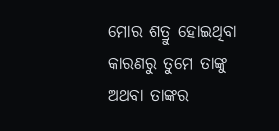ମୋର ଶତ୍ରୁ ହୋଇଥିବା
କାରଣରୁ ତୁମେ ତାଙ୍କୁ ଅଥବା ତାଙ୍କର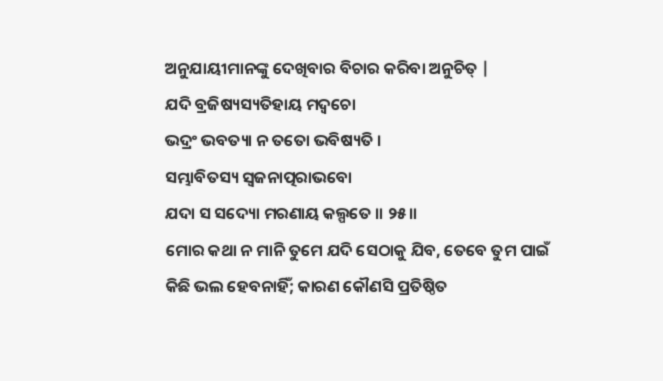ଅନୁଯାୟୀମାନଙ୍କୁ ଦେଖିବାର ବିଚାର କରିବା ଅନୁଚିତ୍ |
ଯଦି ବ୍ରଜିଷ୍ୟସ୍ୟତିହାୟ ମଦ୍ୱଚୋ
ଭଦ୍ରଂ ଭବତ୍ୟା ନ ତତୋ ଭବିଷ୍ୟତି ।
ସମ୍ଭାବିତସ୍ୟ ସ୍ୱଜନାତ୍ପରାଭବୋ
ଯଦା ସ ସଦ୍ୟୋ ମରଣାୟ କଲ୍ପତେ ॥ ୨୫॥
ମୋର କଥା ନ ମାନି ତୁମେ ଯଦି ସେଠାକୁ ଯିବ, ତେବେ ତୁମ ପାଇଁ କିଛି ଭଲ ହେବନାହିଁ; କାରଣ କୌଣସି ପ୍ରତିଷ୍ଠିତ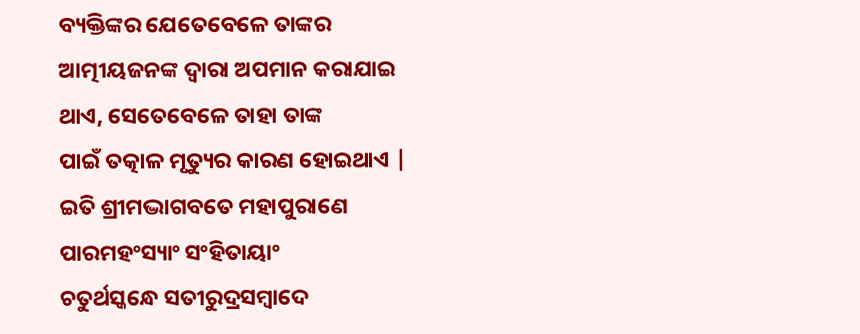ବ୍ୟକ୍ତିଙ୍କର ଯେତେବେଳେ ତାଙ୍କର
ଆତ୍ମୀୟଜନଙ୍କ ଦ୍ବାରା ଅପମାନ କରାଯାଇ ଥାଏ, ସେତେବେଳେ ତାହା ତାଙ୍କ
ପାଇଁ ତତ୍କାଳ ମୃତ୍ୟୁର କାରଣ ହୋଇଥାଏ |
ଇତି ଶ୍ରୀମଦ୍ଭାଗବତେ ମହାପୁରାଣେ ପାରମହଂସ୍ୟାଂ ସଂହିତାୟାଂ
ଚତୁର୍ଥସ୍କନ୍ଧେ ସତୀରୁଦ୍ରସମ୍ବାଦେ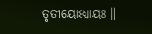ତୃତୀୟୋଽଧ୍ୟାୟଃ ॥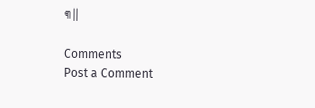୩॥

Comments
Post a Comment